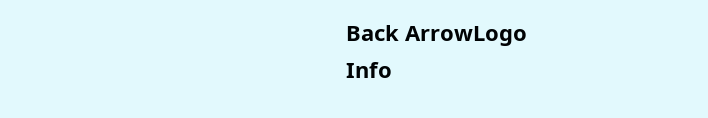Back ArrowLogo
Info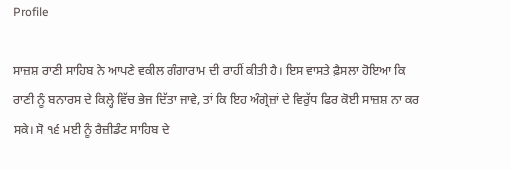Profile

ਸਾਜ਼ਸ਼ ਰਾਣੀ ਸਾਹਿਬ ਨੇ ਆਪਣੇ ਵਕੀਲ ਗੰਗਾਰਾਮ ਦੀ ਰਾਹੀਂ ਕੀਤੀ ਹੈ। ਇਸ ਵਾਸਤੇ ਫ਼ੈਸਲਾ ਹੋਇਆ ਕਿ ਰਾਣੀ ਨੂੰ ਬਨਾਰਸ ਦੇ ਕਿਲ੍ਹੇ ਵਿੱਚ ਭੇਜ ਦਿੱਤਾ ਜਾਵੇ, ਤਾਂ ਕਿ ਇਹ ਅੰਗ੍ਰੇਜ਼ਾਂ ਦੇ ਵਿਰੁੱਧ ਫਿਰ ਕੋਈ ਸਾਜ਼ਸ਼ ਨਾ ਕਰ ਸਕੇ। ਸੋ ੧੬ ਮਈ ਨੂੰ ਰੈਜ਼ੀਡੰਟ ਸਾਹਿਬ ਦੇ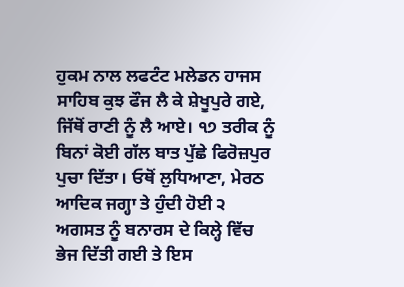ਹੁਕਮ ਨਾਲ ਲਫਟੰਟ ਮਲੇਡਨ ਹਾਜਸ ਸਾਹਿਬ ਕੁਝ ਫੌਜ ਲੈ ਕੇ ਸ਼ੇਖੂਪੁਰੇ ਗਏ, ਜਿੱਥੋਂ ਰਾਣੀ ਨੂੰ ਲੈ ਆਏ। ੧੭ ਤਰੀਕ ਨੂੰ ਬਿਨਾਂ ਕੋਈ ਗੱਲ ਬਾਤ ਪੁੱਛੇ ਫਿਰੋਜ਼ਪੁਰ ਪੁਚਾ ਦਿੱਤਾ। ਓਥੋਂ ਲੁਧਿਆਣਾ, ਮੇਰਠ ਆਦਿਕ ਜਗ੍ਹਾ ਤੇ ਹੁੰਦੀ ਹੋਈ ੨ ਅਗਸਤ ਨੂੰ ਬਨਾਰਸ ਦੇ ਕਿਲ੍ਹੇ ਵਿੱਚ ਭੇਜ ਦਿੱਤੀ ਗਈ ਤੇ ਇਸ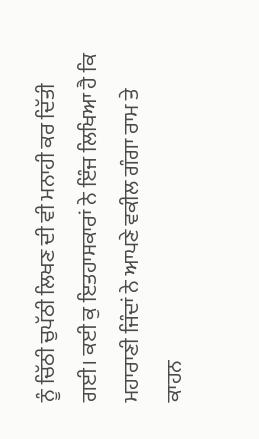ਨੂੰ ਚਿੱਠੀ ਚੁਪੱਠੀ ਲਿਖਣ ਦੀ ਵੀ ਮਨਾਹੀ ਕਰ ਦਿੱਤੀ ਗਈ। ਕਈ ਕੁ ਇਤਹਾਸਕਾਰਾਂ ਨੇ ਇੰਜ ਲਿਖਿਆ ਹੈ ਕਿ ਮਹਾਰਾਣੀ ਜਿੰਦਾਂ ਨੇ ਆਪਣੇ ਵਕੀਲ ਗੰਗਾ ਰਾਮ ਤੇ ਕਾਹਨ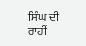ਸਿੰਘ ਦੀ ਰਾਹੀਂ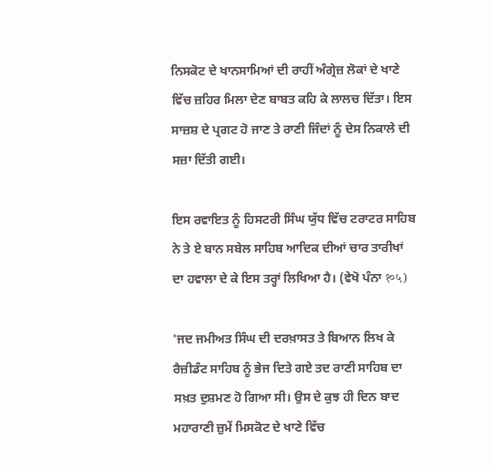ਨਿਸਕੋਟ ਦੇ ਖਾਨਸਾਮਿਆਂ ਦੀ ਰਾਹੀਂ ਅੰਗ੍ਰੇਜ਼ ਲੋਕਾਂ ਦੇ ਖਾਣੇ ਵਿੱਚ ਜ਼ਹਿਰ ਮਿਲਾ ਦੇਣ ਬਾਬਤ ਕਹਿ ਕੇ ਲਾਲਚ ਦਿੱਤਾ। ਇਸ ਸਾਜ਼ਸ਼ ਦੇ ਪ੍ਰਗਟ ਹੋ ਜਾਣ ਤੇ ਰਾਣੀ ਜਿੰਦਾਂ ਨੂੰ ਦੇਸ ਨਿਕਾਲੇ ਦੀ ਸਜ਼ਾ ਦਿੱਤੀ ਗਈ।

ਇਸ ਰਵਾਇਤ ਨੂੰ ਹਿਸਟਰੀ ਸਿੰਘ ਯੁੱਧ ਵਿੱਚ ਟਰਾਟਰ ਸਾਹਿਬ ਨੇ ਤੇ ਏ ਬਾਨ ਸਬੇਲ ਸਾਹਿਬ ਆਦਿਕ ਦੀਆਂ ਚਾਰ ਤਾਰੀਖਾਂ ਦਾ ਹਵਾਲਾ ਦੇ ਕੇ ਇਸ ਤਰ੍ਹਾਂ ਲਿਖਿਆ ਹੈ। (ਵੇਖੋ ਪੰਨਾ १०५)

'ਜਦ ਜਮੀਅਤ ਸਿੰਘ ਦੀ ਦਰਖ਼ਾਸਤ ਤੇ ਬਿਆਨ ਲਿਖ ਕੇ ਰੈਜ਼ੀਡੰਟ ਸਾਹਿਬ ਨੂੰ ਭੇਜ ਦਿਤੇ ਗਏ ਤਦ ਰਾਣੀ ਸਾਹਿਬ ਦਾ ਸਖ਼ਤ ਦੁਸ਼ਮਣ ਹੋ ਗਿਆ ਸੀ। ਉਸ ਦੇ ਕੁਝ ਹੀ ਦਿਨ ਬਾਦ ਮਹਾਰਾਣੀ ਜ਼ੁਮੇਂ ਮਿਸਕੋਟ ਦੇ ਖਾਣੇ ਵਿੱਚ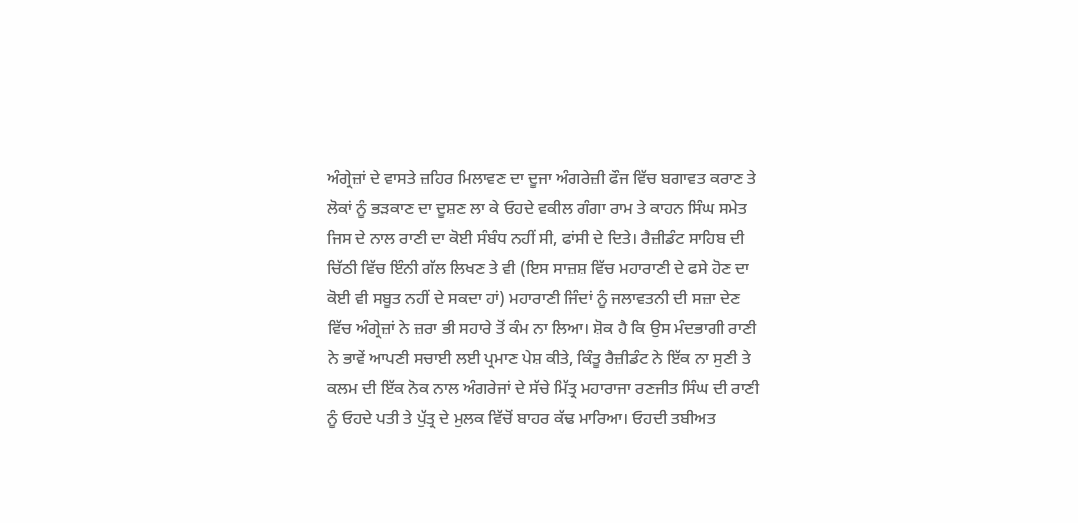ਅੰਗ੍ਰੇਜ਼ਾਂ ਦੇ ਵਾਸਤੇ ਜ਼ਹਿਰ ਮਿਲਾਵਣ ਦਾ ਦੂਜਾ ਅੰਗਰੇਜ਼ੀ ਫੌਜ ਵਿੱਚ ਬਗਾਵਤ ਕਰਾਣ ਤੇ ਲੋਕਾਂ ਨੂੰ ਭੜਕਾਣ ਦਾ ਦੂਸ਼ਣ ਲਾ ਕੇ ਓਹਦੇ ਵਕੀਲ ਗੰਗਾ ਰਾਮ ਤੇ ਕਾਹਨ ਸਿੰਘ ਸਮੇਤ ਜਿਸ ਦੇ ਨਾਲ ਰਾਣੀ ਦਾ ਕੋਈ ਸੰਬੰਧ ਨਹੀਂ ਸੀ, ਫਾਂਸੀ ਦੇ ਦਿਤੇ। ਰੈਜ਼ੀਡੰਟ ਸਾਹਿਬ ਦੀ ਚਿੱਠੀ ਵਿੱਚ ਇੰਨੀ ਗੱਲ ਲਿਖਣ ਤੇ ਵੀ (ਇਸ ਸਾਜ਼ਸ਼ ਵਿੱਚ ਮਹਾਰਾਣੀ ਦੇ ਫਸੇ ਹੋਣ ਦਾ ਕੋਈ ਵੀ ਸਬੂਤ ਨਹੀਂ ਦੇ ਸਕਦਾ ਹਾਂ) ਮਹਾਰਾਣੀ ਜਿੰਦਾਂ ਨੂੰ ਜਲਾਵਤਨੀ ਦੀ ਸਜ਼ਾ ਦੇਣ ਵਿੱਚ ਅੰਗ੍ਰੇਜ਼ਾਂ ਨੇ ਜ਼ਰਾ ਭੀ ਸਹਾਰੇ ਤੋਂ ਕੰਮ ਨਾ ਲਿਆ। ਸ਼ੋਕ ਹੈ ਕਿ ਉਸ ਮੰਦਭਾਗੀ ਰਾਣੀ ਨੇ ਭਾਵੇਂ ਆਪਣੀ ਸਚਾਈ ਲਈ ਪ੍ਰਮਾਣ ਪੇਸ਼ ਕੀਤੇ, ਕਿੰਤੂ ਰੈਜ਼ੀਡੰਟ ਨੇ ਇੱਕ ਨਾ ਸੁਣੀ ਤੇ ਕਲਮ ਦੀ ਇੱਕ ਨੋਕ ਨਾਲ ਅੰਗਰੇਜਾਂ ਦੇ ਸੱਚੇ ਮਿੱਤ੍ਰ ਮਹਾਰਾਜਾ ਰਣਜੀਤ ਸਿੰਘ ਦੀ ਰਾਣੀ ਨੂੰ ਓਹਦੇ ਪਤੀ ਤੇ ਪੁੱਤ੍ਰ ਦੇ ਮੁਲਕ ਵਿੱਚੋਂ ਬਾਹਰ ਕੱਢ ਮਾਰਿਆ। ਓਹਦੀ ਤਬੀਅਤ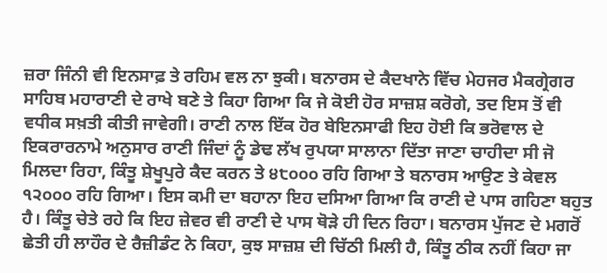ਜ਼ਰਾ ਜਿੰਨੀ ਵੀ ਇਨਸਾਫ਼ ਤੇ ਰਹਿਮ ਵਲ ਨਾ ਝੁਕੀ। ਬਨਾਰਸ ਦੇ ਕੈਦਖਾਨੇ ਵਿੱਚ ਮੇਹਜਰ ਮੈਕਗ੍ਰੇਗਰ ਸਾਹਿਬ ਮਹਾਰਾਣੀ ਦੇ ਰਾਖੇ ਬਣੇ ਤੇ ਕਿਹਾ ਗਿਆ ਕਿ ਜੇ ਕੋਈ ਹੋਰ ਸਾਜ਼ਸ਼ ਕਰੋਗੇ, ਤਦ ਇਸ ਤੋਂ ਵੀ ਵਧੀਕ ਸਖ਼ਤੀ ਕੀਤੀ ਜਾਵੇਗੀ। ਰਾਣੀ ਨਾਲ ਇੱਕ ਹੋਰ ਬੇਇਨਸਾਫੀ ਇਹ ਹੋਈ ਕਿ ਭਰੋਵਾਲ ਦੇ ਇਕਰਾਰਨਾਮੇ ਅਨੁਸਾਰ ਰਾਣੀ ਜਿੰਦਾਂ ਨੂੰ ਡੇਢ ਲੱਖ ਰੁਪਯਾ ਸਾਲਾਨਾ ਦਿੱਤਾ ਜਾਣਾ ਚਾਹੀਦਾ ਸੀ ਜੋ ਮਿਲਦਾ ਰਿਹਾ, ਕਿੰਤੂ ਸ਼ੇਖੂਪੁਰੇ ਕੈਦ ਕਰਨ ਤੇ ੪੮੦੦੦ ਰਹਿ ਗਿਆ ਤੇ ਬਨਾਰਸ ਆਉਣ ਤੇ ਕੇਵਲ ੧੨੦੦੦ ਰਹਿ ਗਿਆ। ਇਸ ਕਮੀ ਦਾ ਬਹਾਨਾ ਇਹ ਦਸਿਆ ਗਿਆ ਕਿ ਰਾਣੀ ਦੇ ਪਾਸ ਗਹਿਣਾ ਬਹੁਤ ਹੈ। ਕਿੰਤੂ ਚੇਤੇ ਰਹੇ ਕਿ ਇਹ ਜ਼ੇਵਰ ਵੀ ਰਾਣੀ ਦੇ ਪਾਸ ਥੋੜੇ ਹੀ ਦਿਨ ਰਿਹਾ। ਬਨਾਰਸ ਪੁੱਜਣ ਦੇ ਮਗਰੋਂ ਛੇਤੀ ਹੀ ਲਾਹੌਰ ਦੇ ਰੈਜ਼ੀਡੰਟ ਨੇ ਕਿਹਾ, ਕੁਝ ਸਾਜ਼ਸ਼ ਦੀ ਚਿੱਠੀ ਮਿਲੀ ਹੈ, ਕਿੰਤੂ ਠੀਕ ਨਹੀਂ ਕਿਹਾ ਜਾ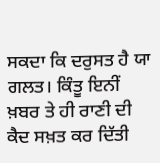ਸਕਦਾ ਕਿ ਦਰੁਸਤ ਹੈ ਯਾ ਗਲਤ। ਕਿੰਤੂ ਇਨੀਂ ਖ਼ਬਰ ਤੇ ਹੀ ਰਾਣੀ ਦੀ ਕੈਦ ਸਖ਼ਤ ਕਰ ਦਿੱਤੀ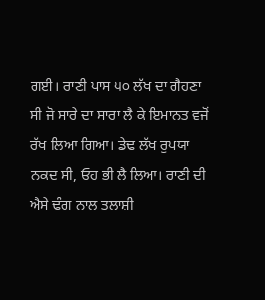ਗਈ। ਰਾਣੀ ਪਾਸ ੫੦ ਲੱਖ ਦਾ ਗੈਹਣਾ ਸੀ ਜੋ ਸਾਰੇ ਦਾ ਸਾਰਾ ਲੈ ਕੇ ਇਮਾਨਤ ਵਜੋਂ ਰੱਖ ਲਿਆ ਗਿਆ। ਡੇਢ ਲੱਖ ਰੁਪਯਾ ਨਕਦ ਸੀ, ਓਹ ਭੀ ਲੈ ਲਿਆ। ਰਾਣੀ ਦੀ ਐਸੇ ਢੰਗ ਨਾਲ ਤਲਾਸ਼ੀ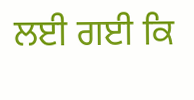ਲਈ ਗਈ ਕਿ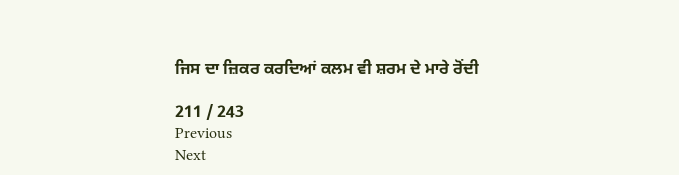ਜਿਸ ਦਾ ਜ਼ਿਕਰ ਕਰਦਿਆਂ ਕਲਮ ਵੀ ਸ਼ਰਮ ਦੇ ਮਾਰੇ ਰੋਂਦੀ

211 / 243
Previous
Next